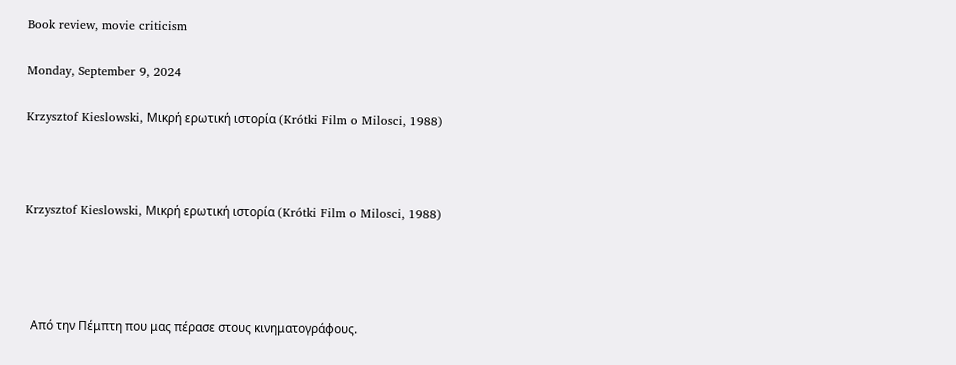Book review, movie criticism

Monday, September 9, 2024

Krzysztof Kieslowski, Μικρή ερωτική ιστορία (Krótki Film o Milosci, 1988)



Krzysztof Kieslowski, Μικρή ερωτική ιστορία (Krótki Film o Milosci, 1988)




  Από την Πέμπτη που μας πέρασε στους κινηματογράφους.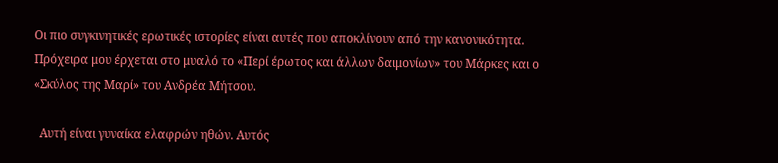Οι πιο συγκινητικές ερωτικές ιστορίες είναι αυτές που αποκλίνουν από την κανονικότητα. Πρόχειρα μου έρχεται στο μυαλό το «Περί έρωτος και άλλων δαιμονίων» του Μάρκες και ο «Σκύλος της Μαρί» του Ανδρέα Μήτσου.

  Αυτή είναι γυναίκα ελαφρών ηθών. Αυτός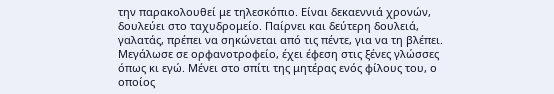την παρακολουθεί με τηλεσκόπιο. Είναι δεκαεννιά χρονών, δουλεύει στο ταχυδρομείο. Παίρνει και δεύτερη δουλειά, γαλατάς, πρέπει να σηκώνεται από τις πέντε, για να τη βλέπει. Μεγάλωσε σε ορφανοτροφείο, έχει έφεση στις ξένες γλώσσες όπως κι εγώ. Μένει στο σπίτι της μητέρας ενός φίλους του, ο οποίος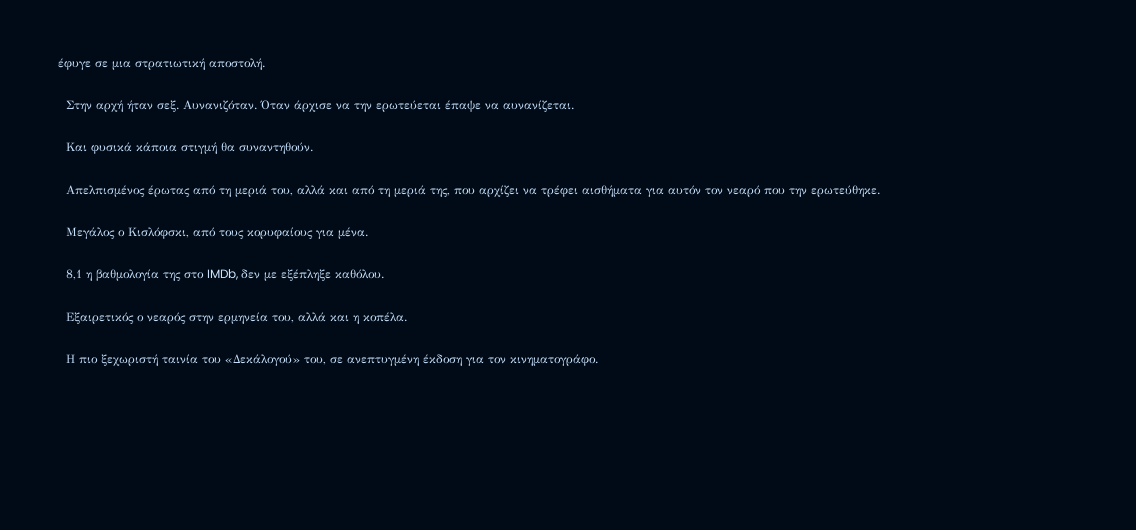έφυγε σε μια στρατιωτική αποστολή.

  Στην αρχή ήταν σεξ. Αυνανιζόταν. Όταν άρχισε να την ερωτεύεται έπαψε να αυνανίζεται.

  Και φυσικά κάποια στιγμή θα συναντηθούν.

  Απελπισμένος έρωτας από τη μεριά του, αλλά και από τη μεριά της, που αρχίζει να τρέφει αισθήματα για αυτόν τον νεαρό που την ερωτεύθηκε.

  Μεγάλος ο Κισλόφσκι, από τους κορυφαίους για μένα.

  8,1 η βαθμολογία της στο IMDb, δεν με εξέπληξε καθόλου.

  Εξαιρετικός ο νεαρός στην ερμηνεία του, αλλά και η κοπέλα.

  Η πιο ξεχωριστή ταινία του «Δεκάλογού» του, σε ανεπτυγμένη έκδοση για τον κινηματογράφο.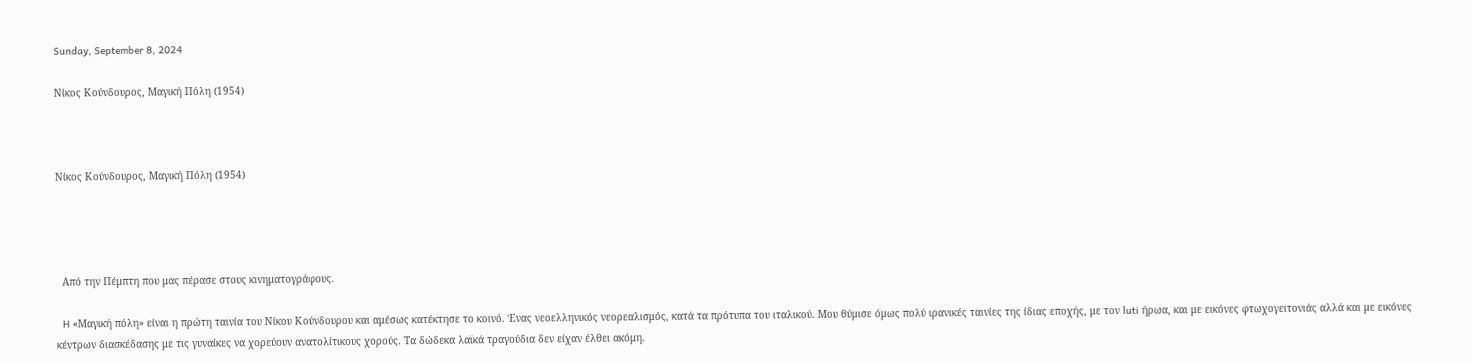Sunday, September 8, 2024

Νίκος Κούνδουρος, Μαγική Πόλη (1954)



Νίκος Κούνδουρος, Μαγική Πόλη (1954)




  Από την Πέμπτη που μας πέρασε στους κινηματογράφους.

  H «Μαγική πόλη» είναι η πρώτη ταινία του Νίκου Κούνδουρου και αμέσως κατέκτησε το κοινό. Ένας νεοελληνικός νεορεαλισμός, κατά τα πρότυπα του ιταλικού. Μου θύμισε όμως πολύ ιρανικές ταινίες της ίδιας εποχής, με τον luti ήρωα, και με εικόνες φτωχογειτονιάς αλλά και με εικόνες κέντρων διασκέδασης με τις γυναίκες να χορεύουν ανατολίτικους χορούς. Τα δώδεκα λαϊκά τραγούδια δεν είχαν έλθει ακόμη.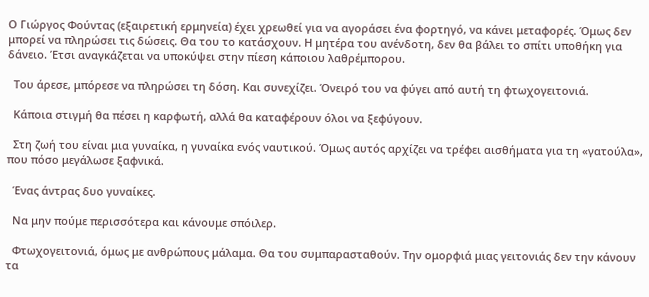Ο Γιώργος Φούντας (εξαιρετική ερμηνεία) έχει χρεωθεί για να αγοράσει ένα φορτηγό, να κάνει μεταφορές. Όμως δεν μπορεί να πληρώσει τις δώσεις. Θα του το κατάσχουν. Η μητέρα του ανένδοτη, δεν θα βάλει το σπίτι υποθήκη για δάνειο. Έτσι αναγκάζεται να υποκύψει στην πίεση κάποιου λαθρέμπορου.

  Του άρεσε, μπόρεσε να πληρώσει τη δόση. Και συνεχίζει. Όνειρό του να φύγει από αυτή τη φτωχογειτονιά.

  Κάποια στιγμή θα πέσει η καρφωτή, αλλά θα καταφέρουν όλοι να ξεφύγουν.

  Στη ζωή του είναι μια γυναίκα, η γυναίκα ενός ναυτικού. Όμως αυτός αρχίζει να τρέφει αισθήματα για τη «γατούλα», που πόσο μεγάλωσε ξαφνικά.

  Ένας άντρας δυο γυναίκες.

  Να μην πούμε περισσότερα και κάνουμε σπόιλερ.

  Φτωχογειτονιά, όμως με ανθρώπους μάλαμα. Θα του συμπαρασταθούν. Την ομορφιά μιας γειτονιάς δεν την κάνουν τα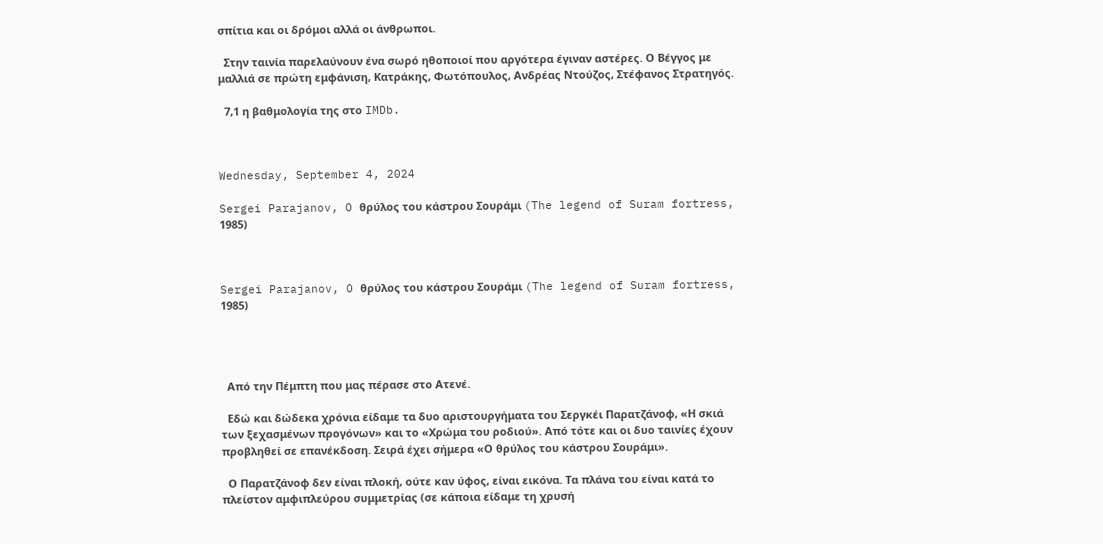σπίτια και οι δρόμοι αλλά οι άνθρωποι.

  Στην ταινία παρελαύνουν ένα σωρό ηθοποιοί που αργότερα έγιναν αστέρες. Ο Βέγγος με μαλλιά σε πρώτη εμφάνιση, Κατράκης, Φωτόπουλος, Ανδρέας Ντούζος, Στέφανος Στρατηγός.

  7,1 η βαθμολογία της στο IMDb.



Wednesday, September 4, 2024

Sergei Parajanov, O θρύλος του κάστρου Σουράμι (The legend of Suram fortress, 1985)



Sergei Parajanov, O θρύλος του κάστρου Σουράμι (The legend of Suram fortress, 1985)




  Από την Πέμπτη που μας πέρασε στο Ατενέ.

  Εδώ και δώδεκα χρόνια είδαμε τα δυο αριστουργήματα του Σεργκέι Παρατζάνοφ, «Η σκιά των ξεχασμένων προγόνων» και το «Χρώμα του ροδιού». Από τότε και οι δυο ταινίες έχουν προβληθεί σε επανέκδοση. Σειρά έχει σήμερα «Ο θρύλος του κάστρου Σουράμι».

  Ο Παρατζάνοφ δεν είναι πλοκή, ούτε καν ύφος, είναι εικόνα. Τα πλάνα του είναι κατά το πλείστον αμφιπλεύρου συμμετρίας (σε κάποια είδαμε τη χρυσή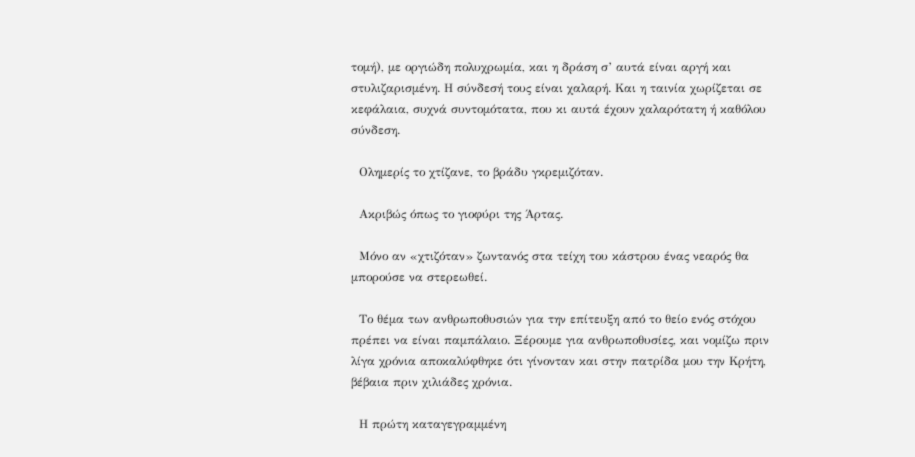τομή), με οργιώδη πολυχρωμία, και η δράση σ’ αυτά είναι αργή και στυλιζαρισμένη. Η σύνδεσή τους είναι χαλαρή. Και η ταινία χωρίζεται σε κεφάλαια, συχνά συντομότατα, που κι αυτά έχουν χαλαρότατη ή καθόλου σύνδεση.

  Ολημερίς το χτίζανε, το βράδυ γκρεμιζόταν.

  Ακριβώς όπως το γιοφύρι της Άρτας.

  Μόνο αν «χτιζόταν» ζωντανός στα τείχη του κάστρου ένας νεαρός θα μπορούσε να στερεωθεί.

  Το θέμα των ανθρωποθυσιών για την επίτευξη από το θείο ενός στόχου πρέπει να είναι παμπάλαιο. Ξέρουμε για ανθρωποθυσίες, και νομίζω πριν λίγα χρόνια αποκαλύφθηκε ότι γίνονταν και στην πατρίδα μου την Κρήτη, βέβαια πριν χιλιάδες χρόνια.

  Η πρώτη καταγεγραμμένη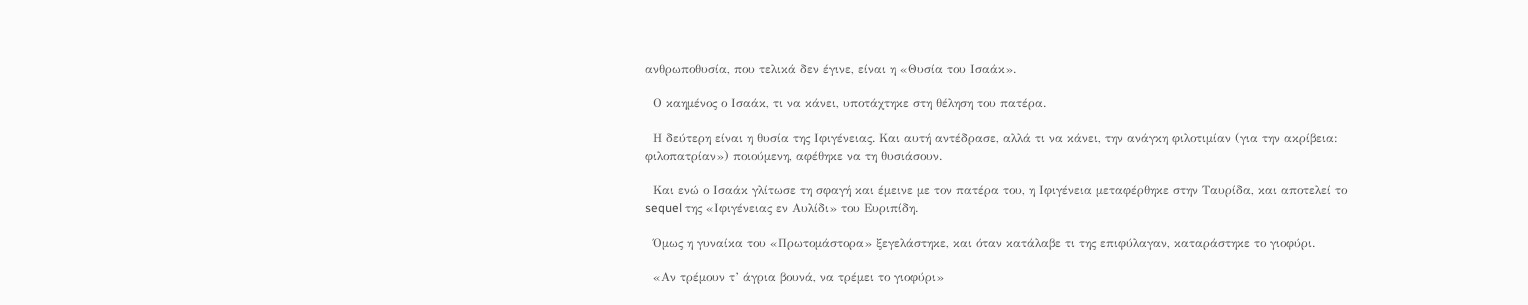ανθρωποθυσία, που τελικά δεν έγινε, είναι η «Θυσία του Ισαάκ».

  Ο καημένος ο Ισαάκ, τι να κάνει, υποτάχτηκε στη θέληση του πατέρα.

  Η δεύτερη είναι η θυσία της Ιφιγένειας. Και αυτή αντέδρασε, αλλά τι να κάνει, την ανάγκη φιλοτιμίαν (για την ακρίβεια: φιλοπατρίαν») ποιούμενη, αφέθηκε να τη θυσιάσουν.

  Και ενώ ο Ισαάκ γλίτωσε τη σφαγή και έμεινε με τον πατέρα του, η Ιφιγένεια μεταφέρθηκε στην Ταυρίδα, και αποτελεί το sequel της «Ιφιγένειας εν Αυλίδι» του Ευριπίδη.

  Όμως η γυναίκα του «Πρωτομάστορα» ξεγελάστηκε, και όταν κατάλαβε τι της επιφύλαγαν, καταράστηκε το γιοφύρι.

  «Αν τρέμουν τ’ άγρια βουνά, να τρέμει το γιοφύρι»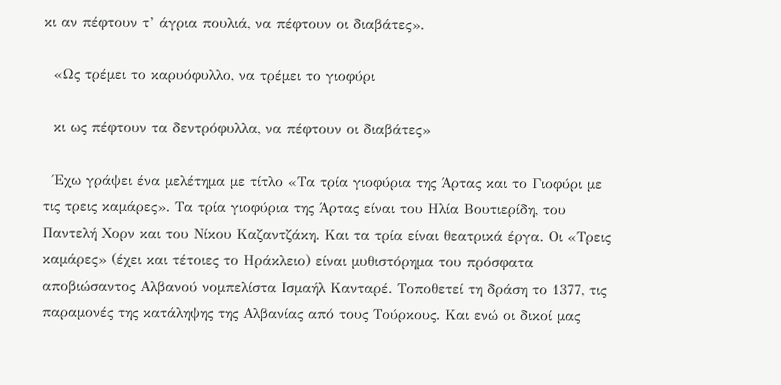κι αν πέφτουν τ’ άγρια πουλιά, να πέφτουν οι διαβάτες».

  «Ως τρέμει το καρυόφυλλο, να τρέμει το γιοφύρι

  κι ως πέφτουν τα δεντρόφυλλα, να πέφτουν οι διαβάτες»

  Έχω γράψει ένα μελέτημα με τίτλο «Τα τρία γιοφύρια της Άρτας και το Γιοφύρι με τις τρεις καμάρες». Τα τρία γιοφύρια της Άρτας είναι του Ηλία Βουτιερίδη, του Παντελή Χορν και του Νίκου Καζαντζάκη. Και τα τρία είναι θεατρικά έργα. Οι «Τρεις καμάρες» (έχει και τέτοιες το Ηράκλειο) είναι μυθιστόρημα του πρόσφατα αποβιώσαντος Αλβανού νομπελίστα Ισμαήλ Κανταρέ. Τοποθετεί τη δράση το 1377, τις παραμονές της κατάληψης της Αλβανίας από τους Τούρκους. Και ενώ οι δικοί μας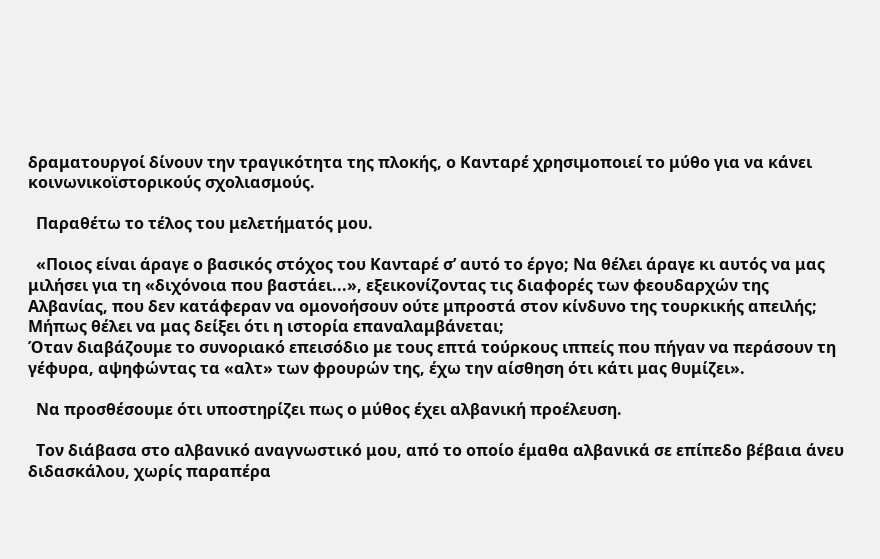δραματουργοί δίνουν την τραγικότητα της πλοκής, ο Κανταρέ χρησιμοποιεί το μύθο για να κάνει κοινωνικοϊστορικούς σχολιασμούς.

  Παραθέτω το τέλος του μελετήματός μου.

  «Ποιος είναι άραγε ο βασικός στόχος του Κανταρέ σ’ αυτό το έργο; Να θέλει άραγε κι αυτός να μας μιλήσει για τη «διχόνοια που βαστάει...», εξεικονίζοντας τις διαφορές των φεουδαρχών της Αλβανίας, που δεν κατάφεραν να ομονοήσουν ούτε μπροστά στον κίνδυνο της τουρκικής απειλής; Μήπως θέλει να μας δείξει ότι η ιστορία επαναλαμβάνεται;
Όταν διαβάζουμε το συνοριακό επεισόδιο με τους επτά τούρκους ιππείς που πήγαν να περάσουν τη γέφυρα, αψηφώντας τα «αλτ» των φρουρών της, έχω την αίσθηση ότι κάτι μας θυμίζει».

  Να προσθέσουμε ότι υποστηρίζει πως ο μύθος έχει αλβανική προέλευση.

  Τον διάβασα στο αλβανικό αναγνωστικό μου, από το οποίο έμαθα αλβανικά σε επίπεδο βέβαια άνευ διδασκάλου, χωρίς παραπέρα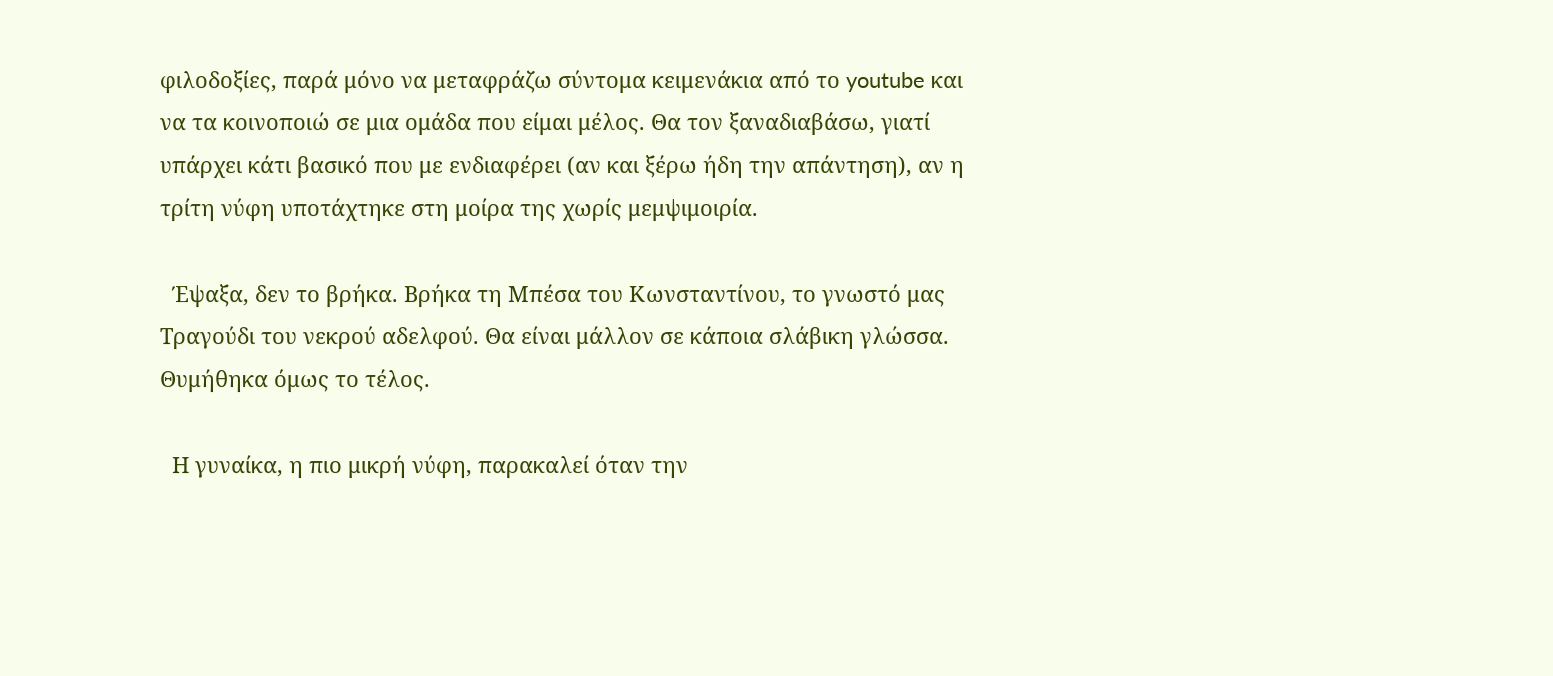φιλοδοξίες, παρά μόνο να μεταφράζω σύντομα κειμενάκια από το youtube και να τα κοινοποιώ σε μια ομάδα που είμαι μέλος. Θα τον ξαναδιαβάσω, γιατί υπάρχει κάτι βασικό που με ενδιαφέρει (αν και ξέρω ήδη την απάντηση), αν η τρίτη νύφη υποτάχτηκε στη μοίρα της χωρίς μεμψιμοιρία.

  Έψαξα, δεν το βρήκα. Βρήκα τη Μπέσα του Κωνσταντίνου, το γνωστό μας Τραγούδι του νεκρού αδελφού. Θα είναι μάλλον σε κάποια σλάβικη γλώσσα. Θυμήθηκα όμως το τέλος.

  Η γυναίκα, η πιο μικρή νύφη, παρακαλεί όταν την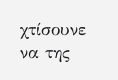χτίσουνε να της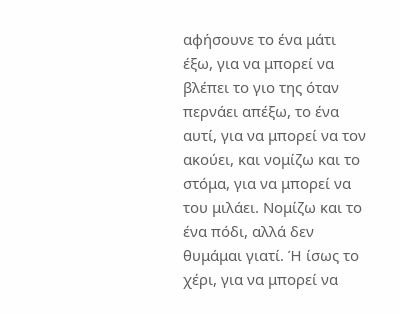αφήσουνε το ένα μάτι έξω, για να μπορεί να βλέπει το γιο της όταν περνάει απέξω, το ένα αυτί, για να μπορεί να τον ακούει, και νομίζω και το στόμα, για να μπορεί να του μιλάει. Νομίζω και το ένα πόδι, αλλά δεν θυμάμαι γιατί. Ή ίσως το χέρι, για να μπορεί να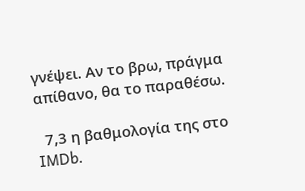γνέψει. Αν το βρω, πράγμα απίθανο, θα το παραθέσω.

  7,3 η βαθμολογία της στο IMDb.